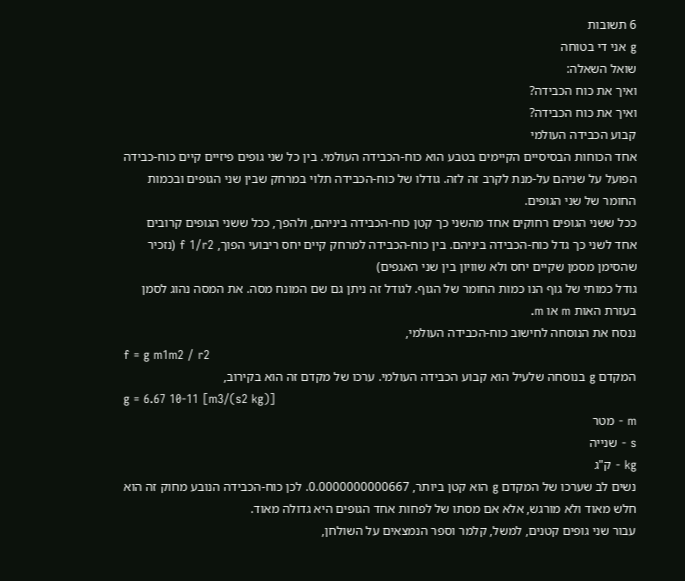6 תשובות
g אני די בטוחה
שואל השאלה:
ואיך את כוח הכבידה?
ואיך את כוח הכבידה?
קבוע הכבידה העולמי
אחד הכוחות הבסיסיים הקיימים בטבע הוא כוח-הכבידה העולמי. בין כל שני גופים פיזיים קיים כוח-כבידה הפועל על שניהם על-מנת לקרב זה לזה. גודלו של כוח-הכבידה תלוי במרחק שבין שני הגופים ובכמות החומר של שני הגופים.
ככל ששני הגופים רחוקים אחד מהשני כך קטן כוח-הכבידה ביניהם, ולהפך, ככל ששני הגופים קרובים אחד לשני כך גדל כוח-הכבידה ביניהם. בין כוח-הכבידה למרחק קיים יחס ריבועי הפוך, f 1/r2 (נזכיר שהסימן מסמן שקיים יחס ולא שוויון בין שני האגפים)
גודל כמותי של גוף הנו כמות החומר של הגוף. לגודל זה ניתן גם שם המונח מסה. את המסה נהוג לסמן בעזרת האות m או m.
ננסח את הנוסחה לחישוב כוח-הכבידה העולמי,
f = g m1m2 / r2
המקדם g בנוסחה שלעיל הוא קבוע הכבידה העולמי. ערכו של מקדם זה הוא בקירוב,
g = 6.67 10-11 [m3/(s2 kg)]
m - מטר
s - שנייה
kg - ק"ג
נשים לב שערכו של המקדם g הוא קטן ביותר, 0.0000000000667. לכן כוח-הכבידה הנובע מחוק זה הוא חלש מאוד ולא מורגש, אלא אם מסתו של לפחות אחד הגופים היא גדולה מאוד.
עבור שני גופים קטנים, למשל, קלמר וספר הנמצאים על השולחן,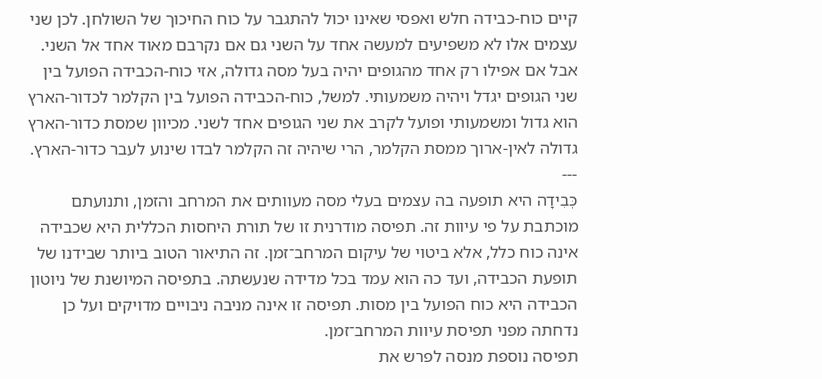קיים כוח-כבידה חלש ואפסי שאינו יכול להתגבר על כוח החיכוך של השולחן. לכן שני עצמים אלו לא משפיעים למעשה אחד על השני גם אם נקרבם מאוד אחד אל השני.
אבל אם אפילו רק אחד מהגופים יהיה בעל מסה גדולה, אזי כוח-הכבידה הפועל בין שני הגופים יגדל ויהיה משמעותי. למשל, כוח-הכבידה הפועל בין הקלמר לכדור-הארץ הוא גדול ומשמעותי ופועל לקרב את שני הגופים אחד לשני. מכיוון שמסת כדור-הארץ גדולה לאין-ארוך ממסת הקלמר, הרי שיהיה זה הקלמר לבדו שינוע לעבר כדור-הארץ.
---
כְּבִידָה היא תופעה בה עצמים בעלי מסה מעוותים את המרחב והזמן, ותנועתם מוכתבת על פי עיוות זה. תפיסה מודרנית זו של תורת היחסות הכללית היא שכבידה אינה כוח כלל, אלא ביטוי של עיקום המרחב־זמן. זה התיאור הטוב ביותר שבידנו של תופעת הכבידה, ועד כה הוא עמד בכל מדידה שנעשתה. בתפיסה המיושנת של ניוטון הכבידה היא כוח הפועל בין מסות. תפיסה זו אינה מניבה ניבויים מדויקים ועל כן נדחתה מפני תפיסת עיוות המרחב־זמן.
תפיסה נוספת מנסה לפרש את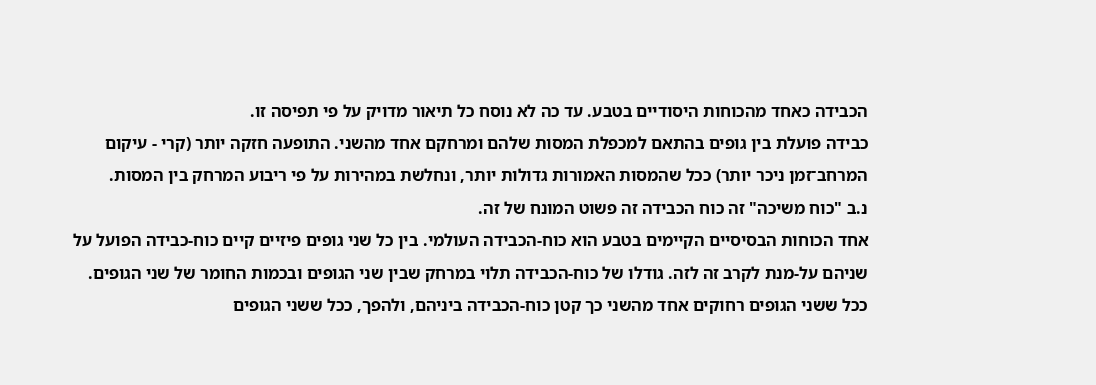הכבידה כאחד מהכוחות היסודיים בטבע. עד כה לא נוסח כל תיאור מדויק על פי תפיסה זו.
כבידה פועלת בין גופים בהתאם למכפלת המסות שלהם ומרחקם אחד מהשני. התופעה חזקה יותר (קרי - עיקום המרחב־זמן ניכר יותר) ככל שהמסות האמורות גדולות יותר, ונחלשת במהירות על פי ריבוע המרחק בין המסות.
נ.ב "כוח משיכה" זה כוח הכבידה זה פשוט המונח של זה.
אחד הכוחות הבסיסיים הקיימים בטבע הוא כוח-הכבידה העולמי. בין כל שני גופים פיזיים קיים כוח-כבידה הפועל על שניהם על-מנת לקרב זה לזה. גודלו של כוח-הכבידה תלוי במרחק שבין שני הגופים ובכמות החומר של שני הגופים.
ככל ששני הגופים רחוקים אחד מהשני כך קטן כוח-הכבידה ביניהם, ולהפך, ככל ששני הגופים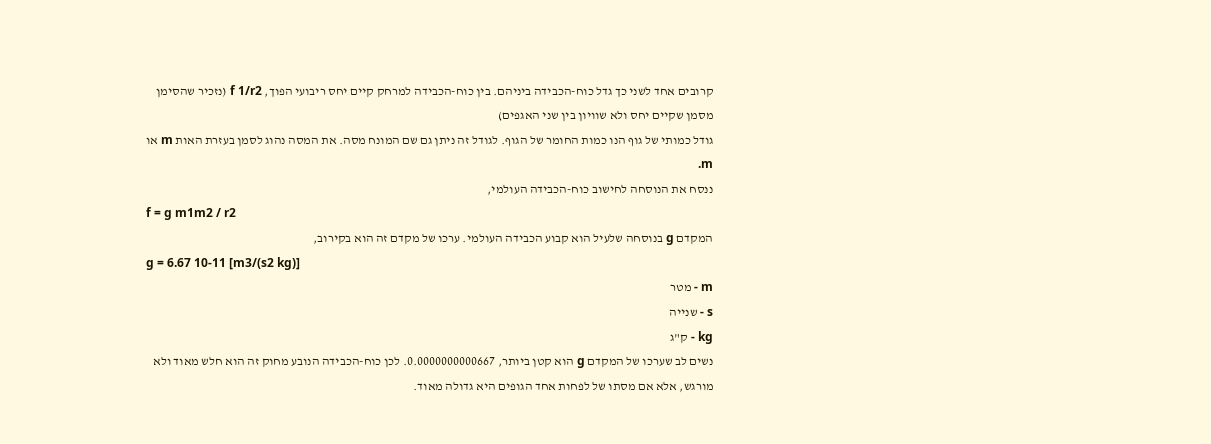קרובים אחד לשני כך גדל כוח-הכבידה ביניהם. בין כוח-הכבידה למרחק קיים יחס ריבועי הפוך, f 1/r2 (נזכיר שהסימן מסמן שקיים יחס ולא שוויון בין שני האגפים)
גודל כמותי של גוף הנו כמות החומר של הגוף. לגודל זה ניתן גם שם המונח מסה. את המסה נהוג לסמן בעזרת האות m או m.
ננסח את הנוסחה לחישוב כוח-הכבידה העולמי,
f = g m1m2 / r2
המקדם g בנוסחה שלעיל הוא קבוע הכבידה העולמי. ערכו של מקדם זה הוא בקירוב,
g = 6.67 10-11 [m3/(s2 kg)]
m - מטר
s - שנייה
kg - ק"ג
נשים לב שערכו של המקדם g הוא קטן ביותר, 0.0000000000667. לכן כוח-הכבידה הנובע מחוק זה הוא חלש מאוד ולא מורגש, אלא אם מסתו של לפחות אחד הגופים היא גדולה מאוד.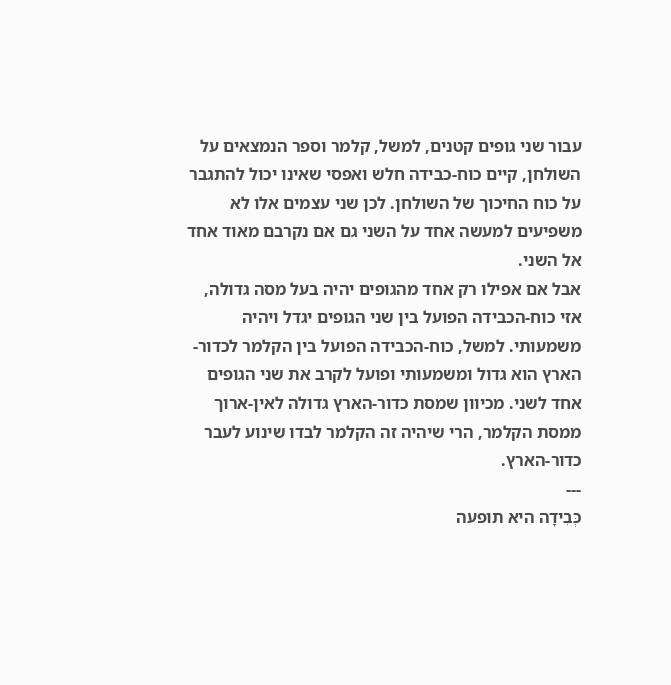עבור שני גופים קטנים, למשל, קלמר וספר הנמצאים על השולחן, קיים כוח-כבידה חלש ואפסי שאינו יכול להתגבר על כוח החיכוך של השולחן. לכן שני עצמים אלו לא משפיעים למעשה אחד על השני גם אם נקרבם מאוד אחד אל השני.
אבל אם אפילו רק אחד מהגופים יהיה בעל מסה גדולה, אזי כוח-הכבידה הפועל בין שני הגופים יגדל ויהיה משמעותי. למשל, כוח-הכבידה הפועל בין הקלמר לכדור-הארץ הוא גדול ומשמעותי ופועל לקרב את שני הגופים אחד לשני. מכיוון שמסת כדור-הארץ גדולה לאין-ארוך ממסת הקלמר, הרי שיהיה זה הקלמר לבדו שינוע לעבר כדור-הארץ.
---
כְּבִידָה היא תופעה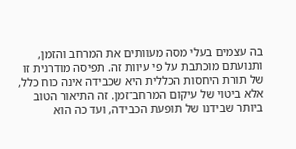בה עצמים בעלי מסה מעוותים את המרחב והזמן, ותנועתם מוכתבת על פי עיוות זה. תפיסה מודרנית זו של תורת היחסות הכללית היא שכבידה אינה כוח כלל, אלא ביטוי של עיקום המרחב־זמן. זה התיאור הטוב ביותר שבידנו של תופעת הכבידה, ועד כה הוא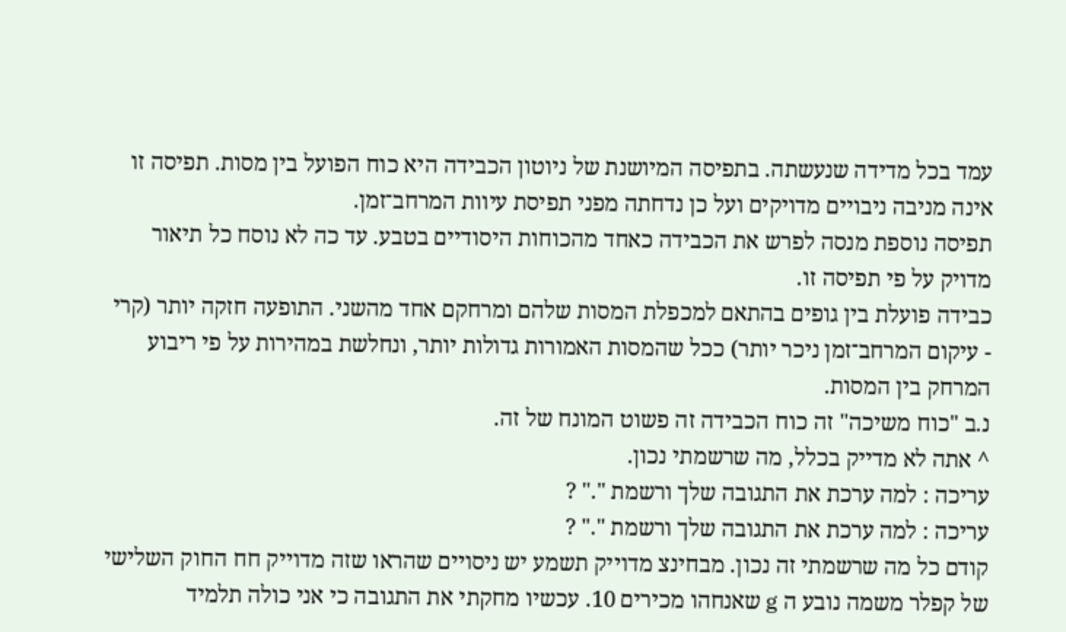עמד בכל מדידה שנעשתה. בתפיסה המיושנת של ניוטון הכבידה היא כוח הפועל בין מסות. תפיסה זו אינה מניבה ניבויים מדויקים ועל כן נדחתה מפני תפיסת עיוות המרחב־זמן.
תפיסה נוספת מנסה לפרש את הכבידה כאחד מהכוחות היסודיים בטבע. עד כה לא נוסח כל תיאור מדויק על פי תפיסה זו.
כבידה פועלת בין גופים בהתאם למכפלת המסות שלהם ומרחקם אחד מהשני. התופעה חזקה יותר (קרי - עיקום המרחב־זמן ניכר יותר) ככל שהמסות האמורות גדולות יותר, ונחלשת במהירות על פי ריבוע המרחק בין המסות.
נ.ב "כוח משיכה" זה כוח הכבידה זה פשוט המונח של זה.
^ אתה לא מדייק בכלל, מה שרשמתי נכון.
עריכה : למה ערכת את התגובה שלך ורשמת "." ?
עריכה : למה ערכת את התגובה שלך ורשמת "." ?
קודם כל מה שרשמתי זה נכון. מבחינצ מדוייק תשמע יש ניסויים שהראו שזה מדוייק חח החוק השלישי של קפלר משמה נובע ה g שאנחהו מכירים 10. עכשיו מחקתי את התגובה כי אני כולה תלמיד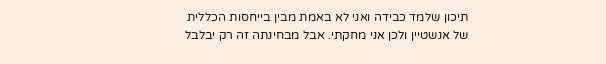תיכון שלמד כבידה ואני לא באמת מבין בייחסות הכללית של אנשטיין ולכן אני מחקתי. אבל מבחינתה זה רק יבלבל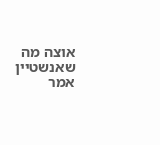אוצה מה שאנשטיין אמר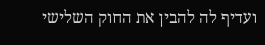ועדיף לה להבין את החוק השלישי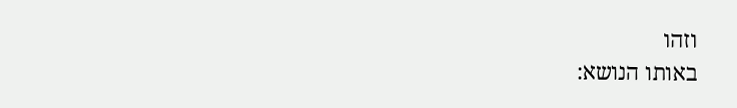וזהו
באותו הנושא: